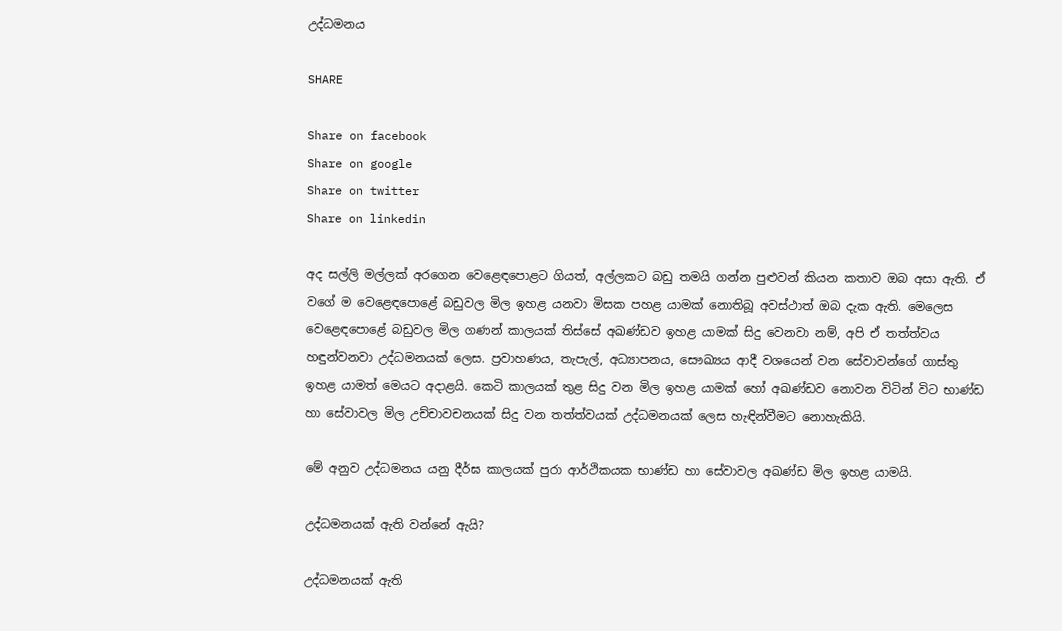උද්ධමනය

SHARE

Share on facebook
Share on google
Share on twitter
Share on linkedin

අද සල්ලි මල්ලක් අරගෙන වෙළෙඳපොළට ගියත්, අල්ලකට බඩු තමයි ගන්න පුළුවන් කියන කතාව ඔබ අසා ඇති. ඒ වගේ ම වෙළෙඳපොළේ බඩුවල මිල ඉහළ යනවා මිසක පහළ යාමක් නොතිබූ අවස්ථාත් ඔබ දැක ඇති. මෙලෙස වෙළෙඳපොළේ බඩුවල මිල ගණන් කාලයක් තිස්සේ අඛණ්ඩව ඉහළ යාමක් සිදු වෙනවා නම්, අපි ඒ තත්ත්වය හඳුන්වනවා උද්ධමනයක් ලෙස. ප්‍රවාහණය, තැපැල්, අධ්‍යාපනය, සෞඛ්‍යය ආදී වශයෙන් වන සේවාවන්ගේ ගාස්තු ඉහළ යාමත් මෙයට අදාළයි. කෙටි කාලයක් තුළ සිදු වන මිල ඉහළ යාමක් හෝ අඛණ්ඩව නොවන විටින් විට භාණ්ඩ හා සේවාවල මිල උච්චාවචනයක් සිදු වන තත්ත්වයක් උද්ධමනයක් ලෙස හැඳින්වීමට නොහැකියි.

මේ අනුව උද්ධමනය යනු දීර්ඝ කාලයක් පුරා ආර්ථිකයක භාණ්ඩ හා සේවාවල අඛණ්ඩ මිල ඉහළ යාමයි.

උද්ධමනයක් ඇති වන්නේ ඇයි?

උද්ධමනයක් ඇති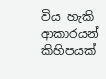විය හැකි ආකාරයන් කිහිපයක්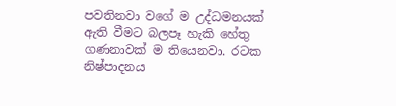පවතිනවා වගේ ම උද්ධමනයක් ඇති වීමට බලපෑ හැකි හේතු ගණනාවක් ම තියෙනවා. රටක නිෂ්පාදනය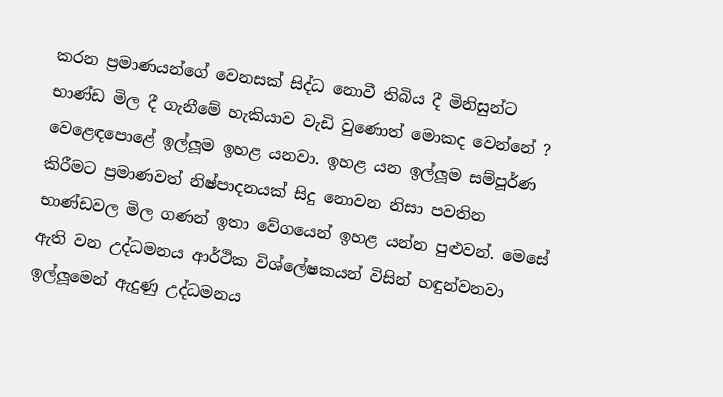කරන ප්‍රමාණයන්ගේ වෙනසක් සිද්ධ නොවී තිබිය දී මිනිසුන්ට භාණ්ඩ මිල දී ගැනීමේ හැකියාව වැඩි වුණොත් මොකද වෙන්නේ ? වෙළෙඳපොළේ ඉල්ලූම ඉහළ යනවා. ඉහළ යන ඉල්ලූම සම්පූර්ණ කිරීමට ප්‍රමාණවත් නිෂ්පාදනයක් සිදු නොවන නිසා පවතින භාණ්ඩවල මිල ගණන් ඉතා වේගයෙන් ඉහළ යන්න පුළුවන්. මෙසේ ඇති වන උද්ධමනය ආර්ථික විශ්ලේෂකයන් විසින් හඳුන්වනවා ඉල්ලූමෙන් ඇදුණු උද්ධමනය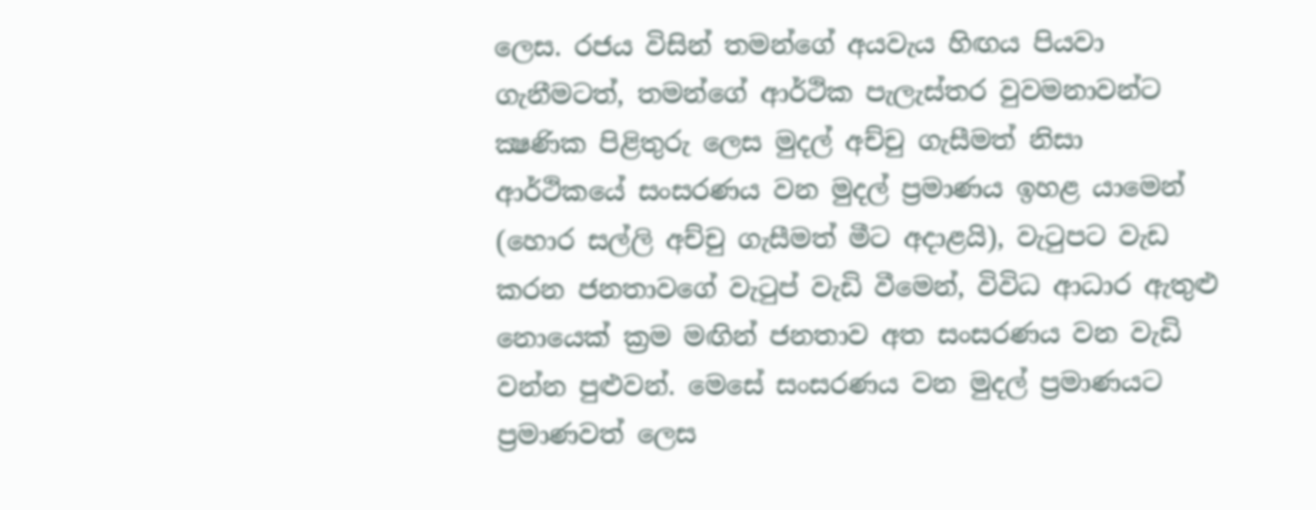ලෙස. රජය විසින් තමන්ගේ අයවැය හිඟය පියවා ගැනීමටත්, තමන්ගේ ආර්ථික පැලැස්තර වුවමනාවන්ට ක්‍ෂණික පිළිතුරු ලෙස මුදල් අච්චු ගැසීමත් නිසා ආර්ථිකයේ සංසරණය වන මුදල් ප්‍රමාණය ඉහළ යාමෙන් (හොර සල්ලි අච්චු ගැසීමත් මීට අදාළයි), වැටුපට වැඩ කරන ජනතාවගේ වැටුප් වැඩි වීමෙන්, විවිධ ආධාර ඇතුළු නොයෙක් ක්‍රම මඟින් ජනතාව අත සංසරණය වන වැඩි වන්න පුළුවන්. මෙසේ සංසරණය වන මුදල් ප්‍රමාණයට ප්‍රමාණවත් ලෙස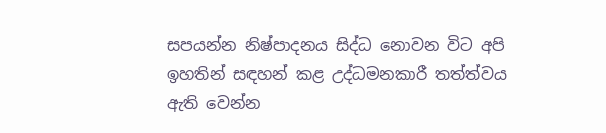සපයන්න නිෂ්පාදනය සිද්ධ නොවන විට අපි ඉහතින් සඳහන් කළ උද්ධමනකාරී තත්ත්වය ඇති වෙන්න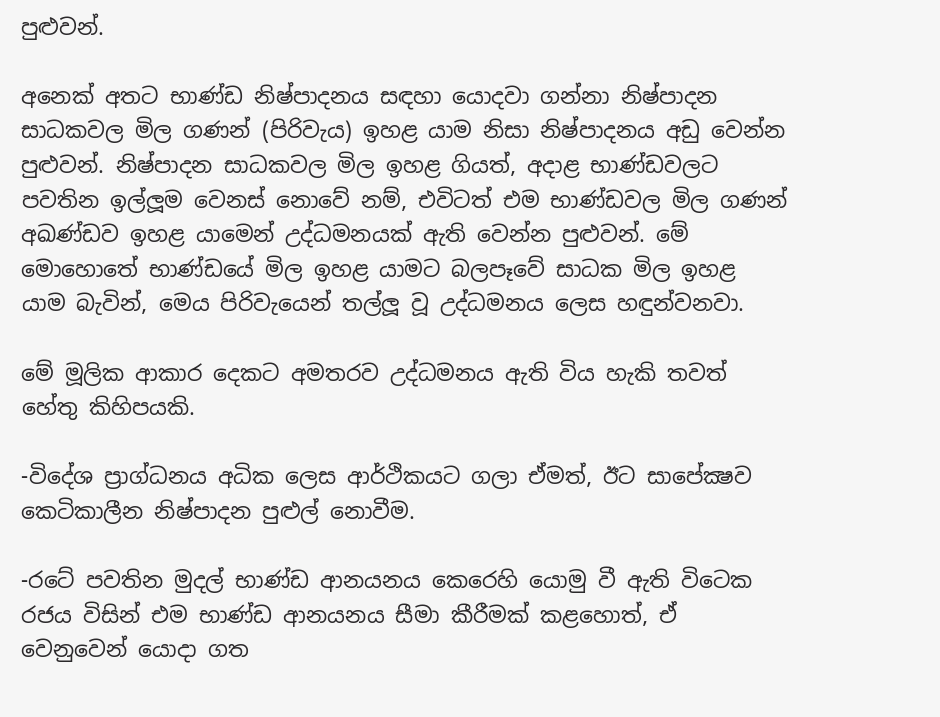පුළුවන්.

අනෙක් අතට භාණ්ඩ නිෂ්පාදනය සඳහා යොදවා ගන්නා නිෂ්පාදන සාධකවල මිල ගණන් (පිරිවැය) ඉහළ යාම නිසා නිෂ්පාදනය අඩු වෙන්න පුළුවන්. නිෂ්පාදන සාධකවල මිල ඉහළ ගියත්, අදාළ භාණ්ඩවලට පවතින ඉල්ලූම වෙනස් නොවේ නම්, එවිටත් එම භාණ්ඩවල මිල ගණන් අඛණ්ඩව ඉහළ යාමෙන් උද්ධමනයක් ඇති වෙන්න පුළුවන්. මේ මොහොතේ භාණ්ඩයේ මිල ඉහළ යාමට බලපෑවේ සාධක මිල ඉහළ යාම බැවින්, මෙය පිරිවැයෙන් තල්ලූ වූ උද්ධමනය ලෙස හඳුන්වනවා.

මේ මූලික ආකාර දෙකට අමතරව උද්ධමනය ඇති විය හැකි තවත් හේතු කිහිපයකි.

-විදේශ ප්‍රාග්ධනය අධික ලෙස ආර්ථිකයට ගලා ඒමත්, ඊට සාපේක්‍ෂව කෙටිකාලීන නිෂ්පාදන පුළුල් නොවීම.

-රටේ පවතින මුදල් භාණ්ඩ ආනයනය කෙරෙහි යොමු වී ඇති විටෙක රජය විසින් එම භාණ්ඩ ආනයනය සීමා කීරීමක් කළහොත්, ඒ වෙනුවෙන් යොදා ගත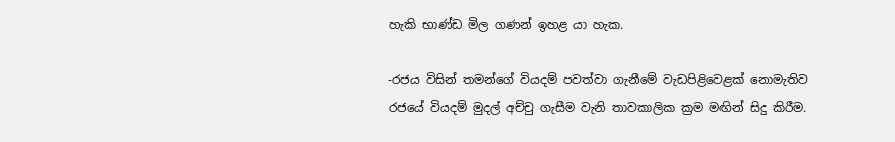හැකි භාණ්ඩ මිල ගණන් ඉහළ යා හැක.

-රජය විසින් තමන්ගේ වියදම් පවත්වා ගැනීමේ වැඩපිළිවෙළක් නොමැතිව රජයේ වියදම් මුදල් අච්චු ගැසීම වැනි තාවකාලික ක්‍රම මඟින් සිදු කිරීම.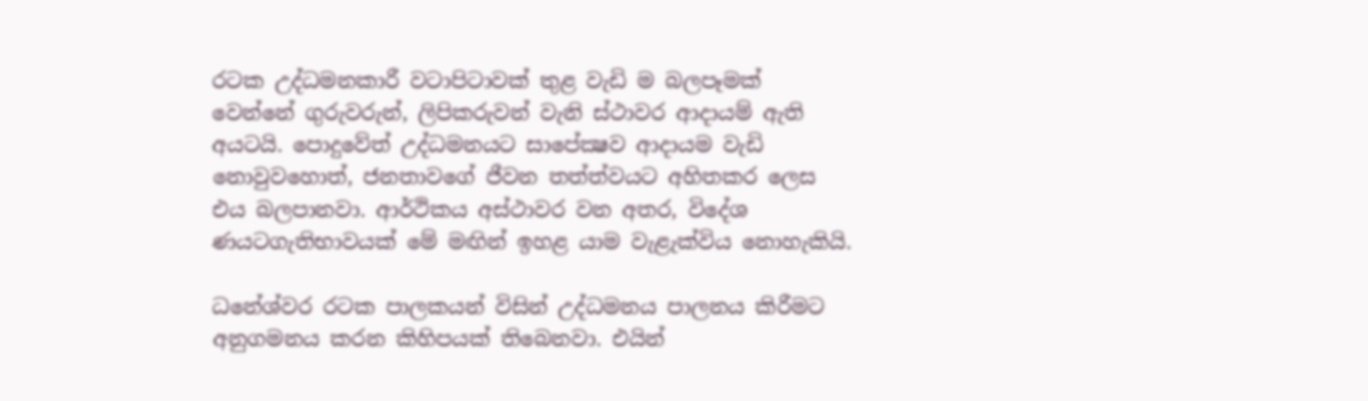රටක උද්ධමනකාරී වටාපිටාවක් තුළ වැඩි ම බලපෑමක් වෙන්නේ ගුරුවරුන්, ලිපිකරුවන් වැනි ස්ථාවර ආදායම් ඇති අයටයි. පොදුවේත් උද්ධමනයට සාපේක්‍ෂව ආදායම වැඩි නොවුවහොත්, ජනතාවගේ ජීවන තත්ත්වයට අහිතකර ලෙස එය බලපානවා. ආර්ථිකය අස්ථාවර වන අතර, විදේශ ණයටගැතිභාවයක් මේ මඟින් ඉහළ යාම වැළැක්විය නොහැකියි.

ධනේශ්වර රටක පාලකයන් විසින් උද්ධමනය පාලනය කිරීමට අනුගමනය කරන කිහිපයක් තිබෙනවා. එයින්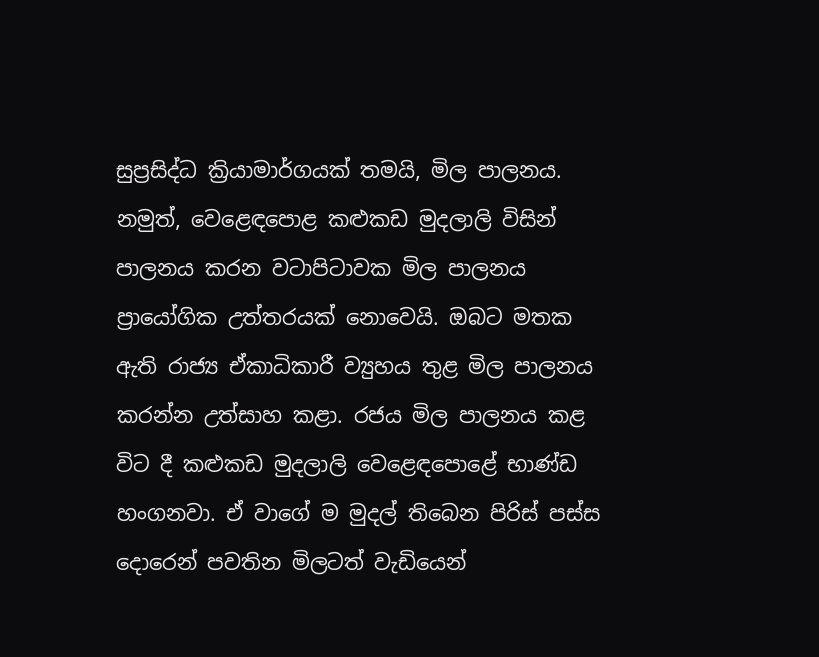සුප්‍රසිද්ධ ක්‍රියාමාර්ගයක් තමයි, මිල පාලනය. නමුත්, වෙළෙඳපොළ කළුකඩ මුදලාලි විසින් පාලනය කරන වටාපිටාවක මිල පාලනය ප්‍රායෝගික උත්තරයක් නොවෙයි. ඔබට මතක ඇති රාජ්‍ය ඒකාධිකාරී ව්‍යුහය තුළ මිල පාලනය කරන්න උත්සාහ කළා. රජය මිල පාලනය කළ විට දී කළුකඩ මුදලාලි වෙළෙඳපොළේ භාණ්ඩ හංගනවා. ඒ වාගේ ම මුදල් තිබෙන පිරිස් පස්ස දොරෙන් පවතින මිලටත් වැඩියෙන්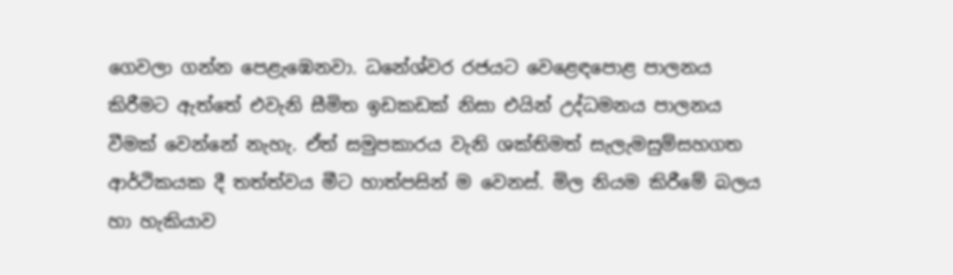ගෙවලා ගන්න පෙළැඹෙනවා. ධනේශ්වර රජයට වෙළෙඳපොළ පාලනය කිරීමට ඇත්තේ එවැනි සීමිත ඉඩකඩක් නිසා එයින් උද්ධමනය පාලනය වීමක් වෙන්නේ නැහැ. ඒත් සමුපකාරය වැනි ශක්තිමත් සැලැමසුම්සහගත ආර්ථිකයක දී තත්ත්වය මීට හාත්පසින් ම වෙනස්. මිල නියම කිරීමේ බලය හා හැකියාව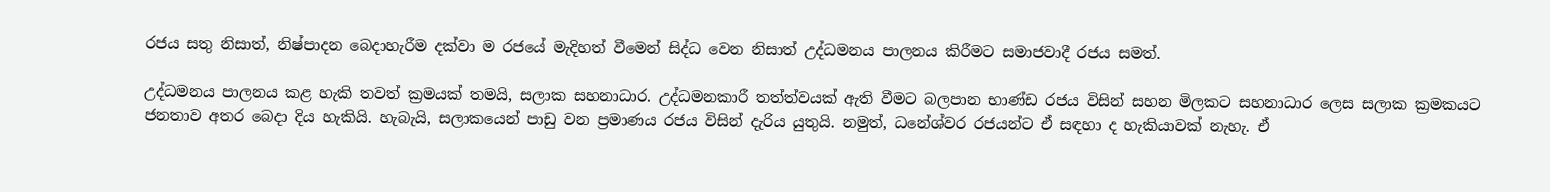රජය සතු නිසාත්, නිෂ්පාදන බෙදාහැරීම දක්වා ම රජයේ මැදිහත් වීමෙන් සිද්ධ වෙන නිසාත් උද්ධමනය පාලනය කිරීමට සමාජවාදී රජය සමත්.

උද්ධමනය පාලනය කළ හැකි තවත් ක්‍රමයක් තමයි, සලාක සහනාධාර. උද්ධමනකාරී තත්ත්වයක් ඇති වීමට බලපාන භාණ්ඩ රජය විසින් සහන මිලකට සහනාධාර ලෙස සලාක ක්‍රමකයට ජනතාව අතර බෙදා දිය හැකියි. හැබැයි, සලාකයෙන් පාඩු වන ප්‍රමාණය රජය විසින් දැරිය යුතුයි. නමුත්, ධනේශ්වර රජයන්ට ඒ සඳහා ද හැකියාවක් නැහැ. ඒ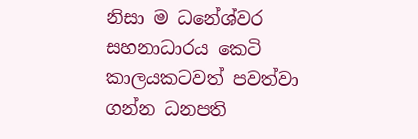නිසා ම ධනේශ්වර සහනාධාරය කෙටි කාලයකටවත් පවත්වා ගන්න ධනපති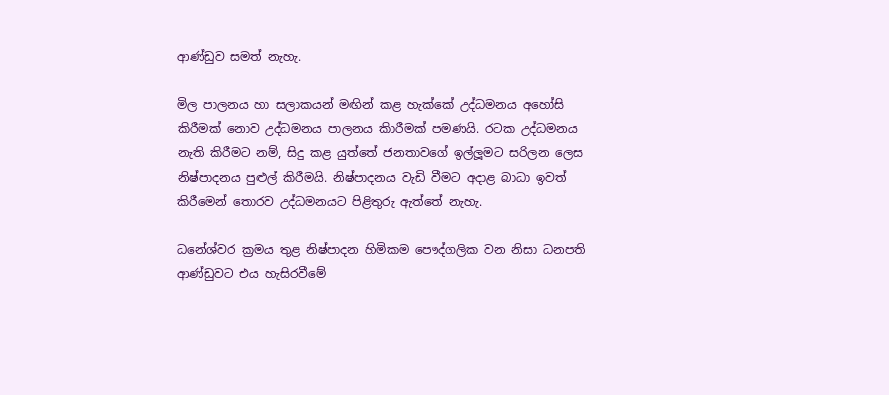ආණ්ඩුව සමත් නැහැ.

මිල පාලනය හා සලාකයන් මඟින් කළ හැක්කේ උද්ධමනය අහෝසි කිරීමක් නොව උද්ධමනය පාලනය කිාරීමක් පමණයි. රටක උද්ධමනය නැති කිරීමට නම්, සිදු කළ යුත්තේ ජනතාවගේ ඉල්ලූමට සරිලන ලෙස නිෂ්පාදනය පුළුල් කිරීමයි. නිෂ්පාදනය වැඩි වීමට අදාළ බාධා ඉවත් කිරීමෙන් තොරව උද්ධමනයට පිළිතුරු ඇත්තේ නැහැ.

ධනේශ්වර ක්‍රමය තුළ නිෂ්පාදන හිමිකම පෞද්ගලික වන නිසා ධනපති ආණ්ඩුවට එය හැසිරවීමේ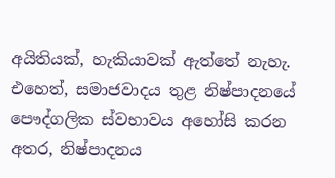අයිතියක්, හැකියාවක් ඇත්තේ නැහැ. එහෙත්, සමාජවාදය තුළ නිෂ්පාදනයේ පෞද්ගලික ස්වභාවය අහෝසි කරන අතර, නිෂ්පාදනය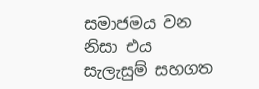සමාජමය වන නිසා එය සැලැසුම් සහගත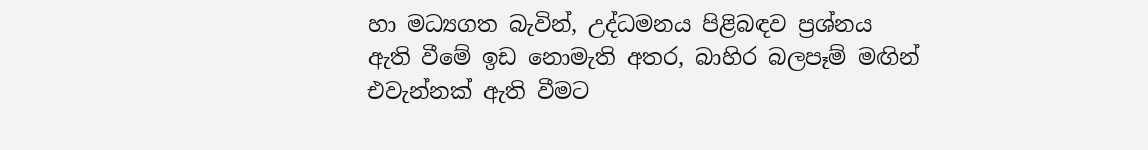හා මධ්‍යගත බැවින්, උද්ධමනය පිළිබඳව ප්‍රශ්නය ඇති වීමේ ඉඩ නොමැති අතර, බාහිර බලපෑම් මඟින් එවැන්නක් ඇති වීමට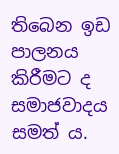තිබෙන ඉඩ පාලනය කිරීමට ද සමාජවාදය සමත් ය.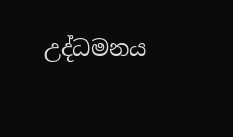උද්ධමනය